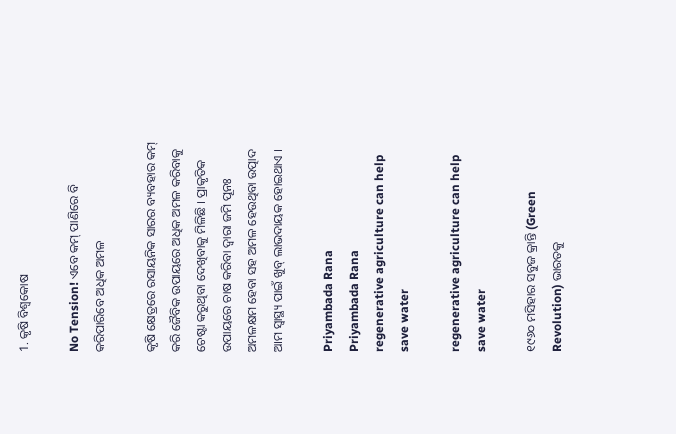1. କୃଷି ବିଶ୍ବକୋଷ

No Tension! ଏବେ କମ୍ ପାଣିରେ ବି କରିପାରିବେ ଅଧିକ ଅମଳ

କୃଷି କ୍ଷେତ୍ରରେ ରସାୟନିକ ସାରର ବ୍ୟବହାର କମ୍ କରି ଜୈବିକ ଉପାୟରେ ଅଧିକ ଅମଳ କରିବାକୁ ଚେଷ୍ଟା କରୁଥିବା ଦେଖିବାକୁ ମିଳିଛି । ପ୍ରାକୃତିକ ଉପାୟରେ ଚାଷ କରିବା ଦ୍ୱାରା ଜମି ପୂନଃ ଅମଳକ୍ଷମ ହେବା ସହ ଅମଳ ହେଉଥିବା ଉତ୍ପାଦ ଆମ ସ୍ୱାସ୍ଥ୍ୟ ପାଇଁ ଖୁବ୍ ଲାଭଦାୟକ ହୋଇଥାଏ ।

Priyambada Rana
Priyambada Rana
regenerative agriculture can help save water

regenerative agriculture can help save water

୧୯୬୦ ମସିହାର ସବୁଜ କ୍ରାନ୍ତି (Green Revolution) ଭାରତକୁ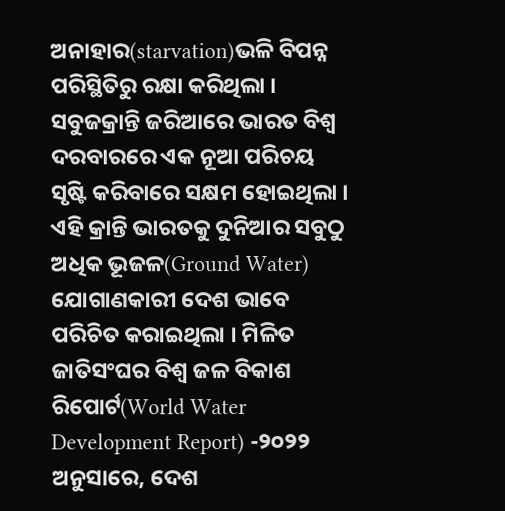ଅନାହାର(starvation)ଭଳି ବିପନ୍ନ ପରିସ୍ଥିତିରୁ ରକ୍ଷା କରିଥିଲା । ସବୁଜକ୍ରାନ୍ତି ଜରିଆରେ ଭାରତ ବିଶ୍ୱ ଦରବାରରେ ଏକ ନୂଆ ପରିଚୟ ସୃଷ୍ଟି କରିବାରେ ସକ୍ଷମ ହୋଇଥିଲା । ଏହି କ୍ରାନ୍ତି ଭାରତକୁ ଦୁନିଆର ସବୁଠୁ ଅଧିକ ଭୂଜଳ(Ground Water) ଯୋଗାଣକାରୀ ଦେଶ ଭାବେ ପରିଚିତ କରାଇଥିଲା । ମିଳିତ ଜାତିସଂଘର ବିଶ୍ୱ ଜଳ ବିକାଶ ରିପୋର୍ଟ(World Water Development Report) -୨୦୨୨ ଅନୁସାରେ, ଦେଶ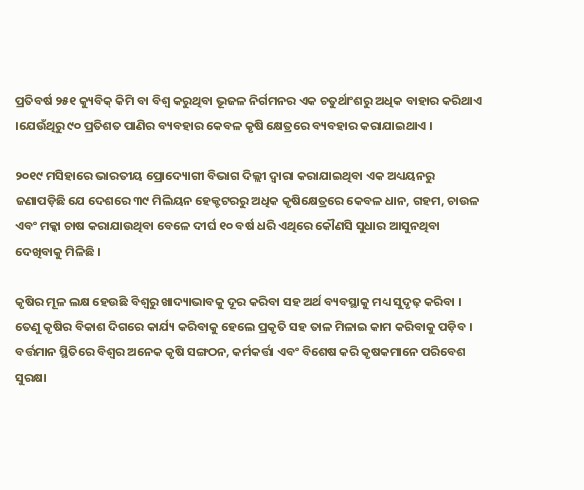ପ୍ରତିବର୍ଷ ୨୫୧ କ୍ୟୁବିକ୍ କିମି ବା ବିଶ୍ୱ କରୁଥିବା ଭୂଜଳ ନିର୍ଗମନର ଏକ ଚତୁର୍ଥାଂଶରୁ ଅଧିକ ବାହାର କରିଥାଏ ।ଯେଉଁଥିରୁ ୯୦ ପ୍ରତିଶତ ପାଣିର ବ୍ୟବହାର କେବଳ କୃଷି କ୍ଷେତ୍ରରେ ବ୍ୟବହାର କରାଯାଇଥାଏ ।

୨୦୧୯ ମସିହାରେ ଭାରତୀୟ ପ୍ରୋଦ୍ୟୋଗୀ ବିଭାଗ ଦିଲ୍ଲୀ ଦ୍ୱାରା କରାଯାଇଥିବା ଏକ ଅଧ୍ୟୟନରୁ ଜଣାପଡ଼ିଛି ଯେ ଦେଶରେ ୩୯ ମିଲିୟନ ହେକ୍ଟଟରରୁ ଅଧିକ କୃଷିକ୍ଷେତ୍ରରେ କେବଳ ଧାନ, ଗହମ, ଚାଉଳ ଏବଂ ମକ୍କା ଚାଷ କରାଯାଉଥିବା ବେଳେ ଦୀର୍ଘ ୧୦ ବର୍ଷ ଧରି ଏଥିରେ କୌଣସି ସୁଧାର ଆସୁନଥିବା ଦେଖିବାକୁ ମିଳିଛି ।

କୃଷିର ମୂଳ ଲକ୍ଷ ହେଉଛି ବିଶ୍ୱରୁ ଖାଦ୍ୟାଭାବକୁ ଦୂର କରିବା ସହ ଅର୍ଥ ବ୍ୟବସ୍ଥାକୁ ମଧ୍ୟ ସୁଦୃଢ଼ କରିବା । ତେଣୁ କୃଷିର ବିକାଶ ଦିଗରେ କାର୍ଯ୍ୟ କରିବାକୁ ହେଲେ ପ୍ରକୃତି ସହ ତାଳ ମିଳାଇ କାମ କରିବାକୁ ପଡ଼ିବ । ବର୍ତ୍ତମାନ ସ୍ଥିତିରେ ବିଶ୍ୱର ଅନେକ କୃଷି ସଙ୍ଗଠନ, କର୍ମକର୍ତ୍ତା ଏବଂ ବିଶେଷ କରି କୃଷକମାନେ ପରିବେଶ ସୁରକ୍ଷା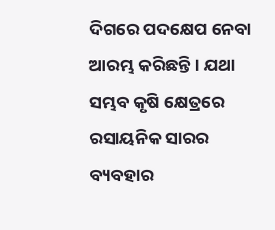ଦିଗରେ ପଦକ୍ଷେପ ନେବା ଆରମ୍ଭ କରିଛନ୍ତି । ଯଥା ସମ୍ଭବ କୃଷି କ୍ଷେତ୍ରରେ ରସାୟନିକ ସାରର ବ୍ୟବହାର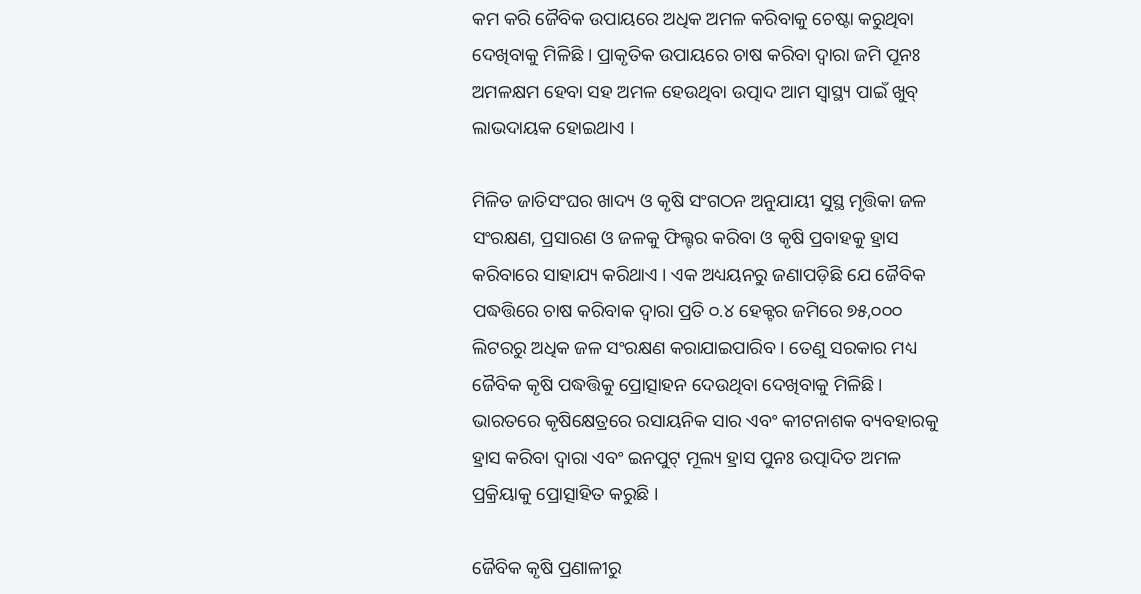କମ କରି ଜୈବିକ ଉପାୟରେ ଅଧିକ ଅମଳ କରିବାକୁ ଚେଷ୍ଟା କରୁଥିବା ଦେଖିବାକୁ ମିଳିଛି । ପ୍ରାକୃତିକ ଉପାୟରେ ଚାଷ କରିବା ଦ୍ୱାରା ଜମି ପୂନଃ ଅମଳକ୍ଷମ ହେବା ସହ ଅମଳ ହେଉଥିବା ଉତ୍ପାଦ ଆମ ସ୍ୱାସ୍ଥ୍ୟ ପାଇଁ ଖୁବ୍ ଲାଭଦାୟକ ହୋଇଥାଏ ।

ମିଳିତ ଜାତିସଂଘର ଖାଦ୍ୟ ଓ କୃଷି ସଂଗଠନ ଅନୁଯାୟୀ ସୁସ୍ଥ ମୃତ୍ତିକା ଜଳ ସଂରକ୍ଷଣ, ପ୍ରସାରଣ ଓ ଜଳକୁ ଫିଲ୍ଟର କରିବା ଓ କୃଷି ପ୍ରବାହକୁ ହ୍ରାସ କରିବାରେ ସାହାଯ୍ୟ କରିଥାଏ । ଏକ ଅଧ୍ୟୟନରୁ ଜଣାପଡ଼ିଛି ଯେ ଜୈବିକ ପଦ୍ଧତ୍ତିରେ ଚାଷ କରିବାକ ଦ୍ୱାରା ପ୍ରତି ୦.୪ ହେକ୍ଟର ଜମିରେ ୭୫,୦୦୦ ଲିଟରରୁ ଅଧିକ ଜଳ ସଂରକ୍ଷଣ କରାଯାଇପାରିବ । ତେଣୁ ସରକାର ମଧ୍ୟ ଜୈବିକ କୃଷି ପଦ୍ଧତ୍ତିକୁ ପ୍ରୋତ୍ସାହନ ଦେଉଥିବା ଦେଖିବାକୁ ମିଳିଛି । ଭାରତରେ କୃଷିକ୍ଷେତ୍ରରେ ରସାୟନିକ ସାର ଏବଂ କୀଟନାଶକ ବ୍ୟବହାରକୁ ହ୍ରାସ କରିବା ଦ୍ୱାରା ଏବଂ ଇନପୁଟ୍ ମୂଲ୍ୟ ହ୍ରାସ ପୁନଃ ଉତ୍ପାଦିତ ଅମଳ ପ୍ରକ୍ରିୟାକୁ ପ୍ରୋତ୍ସାହିତ କରୁଛି ।

ଜୈବିକ କୃଷି ପ୍ରଣାଳୀରୁ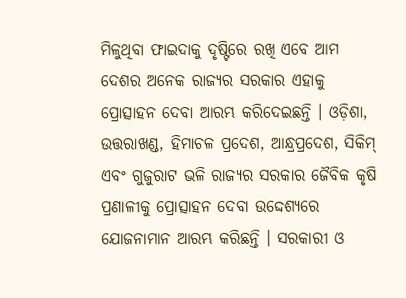ମିଳୁଥିବା ଫାଇଦାକୁ ଦୃଷ୍ଟିରେ ରଖି ଏବେ ଆମ ଦେଶର ଅନେକ ରାଜ୍ୟର ସରକାର ଏହାକୁ ପ୍ରୋତ୍ସାହନ ଦେବା ଆରମ୍ଭ କରିଦେଇଛନ୍ତି । ଓଡ଼ିଶା, ଉତ୍ତରାଖଣ୍ଡ, ହିମାଚଳ ପ୍ରଦେଶ, ଆନ୍ଧ୍ରପ୍ରଦେଶ, ସିକିମ୍ ଏବଂ ଗୁଜୁରାଟ ଭଳି ରାଜ୍ୟର ସରକାର ଜୈବିକ କୃଷି ପ୍ରଣାଳୀକୁ ପ୍ରୋତ୍ସାହନ ଦେବା ଉଦ୍ଦେଶ୍ୟରେ ଯୋଜନାମାନ ଆରମ୍ଭ କରିଛନ୍ତି । ସରକାରୀ ଓ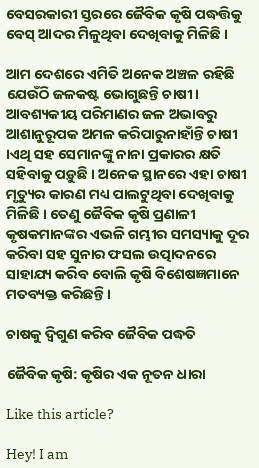ବେସରକାରୀ ସ୍ତରରେ ଜୈବିକ କୃଷି ପଦ୍ଧତ୍ତିକୁ ବେସ୍ ଆଦର ମିଳୁଥିବା ଦେଖିବାକୁ ମିଳିଛି ।

ଆମ ଦେଶରେ ଏମିତି ଅନେକ ଅଞ୍ଚଳ ରହିଛି ଯେଉଁଠି ଜଳକଷ୍ଟ ଭୋଗୁଛନ୍ତି ଚାଷୀ। ଆବଶ୍ୟକୀୟ ପରିମାଣର ଜଳ ଅଭାବରୁ ଆଶାନୁରୂପକ ଅମଳ କରିପାରୁନାହାଁନ୍ତି ଚାଷୀ ।ଏଥି ସହ ସେମାନଙ୍କୁ ନାନା ପ୍ରକାରର କ୍ଷତି ସହିବାକୁ ପଡ଼ୁଛି । ଅନେକ ସ୍ଥାନରେ ଏହା ଚାଷୀ ମୃତ୍ୟୁର କାରଣ ମଧ୍ୟ ପାଲଟୁଥିବା ଦେଖିବାକୁ ମିଳିଛି । ତେଣୁ ଜୈବିକ କୃଷି ପ୍ରଣାଳୀ କୃଷକମାନଙ୍କର ଏଭଳି ଗମ୍ଭୀର ସମସ୍ୟାକୁ ଦୂର କରିବା ସହ ସୁନାର ଫସଲ ଉତ୍ପାଦନରେ ସାହାଯ୍ୟ କରିବ ବୋଲି କୃଷି ବିଶେଷଜ୍ଞମାନେ ମତବ୍ୟକ୍ତ କରିଛନ୍ତି ।

ଚାଷକୁ ଦ୍ଵିଗୁଣ କରିବ ଜୈବିକ ପଦ୍ଧତି

ଜୈବିକ କୃଷି: କୃଷିର ଏକ ନୂତନ ଧାରା

Like this article?

Hey! I am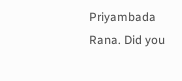Priyambada Rana. Did you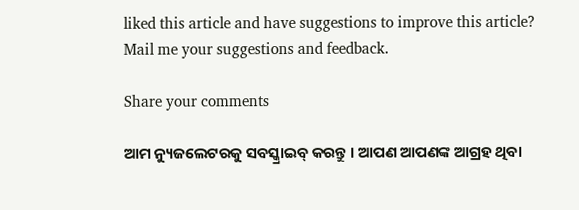liked this article and have suggestions to improve this article? Mail me your suggestions and feedback.

Share your comments

ଆମ ନ୍ୟୁଜଲେଟରକୁ ସବସ୍କ୍ରାଇବ୍ କରନ୍ତୁ । ଆପଣ ଆପଣଙ୍କ ଆଗ୍ରହ ଥିବା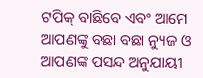ଟପିକ୍‌ ବାଛିବେ ଏବଂ ଆମେ ଆପଣଙ୍କୁ ବଛା ବଛା ନ୍ୟୁଜ ଓ ଆପଣଙ୍କ ପସନ୍ଦ ଅନୁଯାୟୀ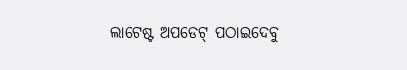ଲାଟେଷ୍ଟ ଅପଡେଟ୍‌ ପଠାଇଦେବୁ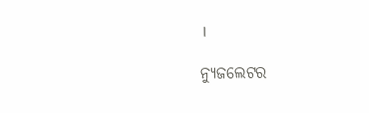।

ନ୍ୟୁଜଲେଟର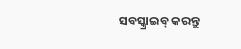ସବସ୍କ୍ରାଇବ୍‌ କରନ୍ତୁ